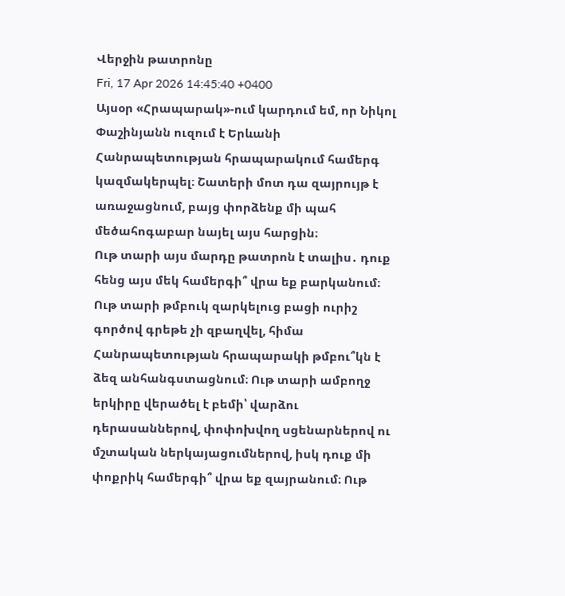Վերջին թատրոնը
Fri, 17 Apr 2026 14:45:40 +0400
Այսօր «Հրապարակ»-ում կարդում եմ, որ Նիկոլ Փաշինյանն ուզում է Երևանի Հանրապետության հրապարակում համերգ կազմակերպել։ Շատերի մոտ դա զայրույթ է առաջացնում, բայց փորձենք մի պահ մեծահոգաբար նայել այս հարցին։
Ութ տարի այս մարդը թատրոն է տալիս․ դուք հենց այս մեկ համերգի՞ վրա եք բարկանում։ Ութ տարի թմբուկ զարկելուց բացի ուրիշ գործով գրեթե չի զբաղվել, հիմա Հանրապետության հրապարակի թմբու՞կն է ձեզ անհանգստացնում։ Ութ տարի ամբողջ երկիրը վերածել է բեմի՝ վարձու դերասաններով, փոփոխվող սցենարներով ու մշտական ներկայացումներով, իսկ դուք մի փոքրիկ համերգի՞ վրա եք զայրանում։ Ութ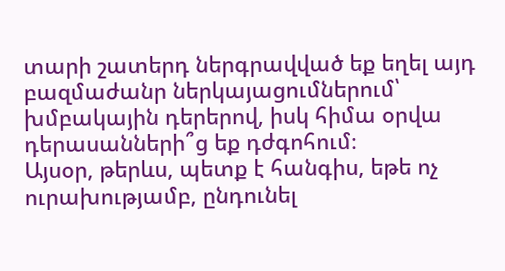տարի շատերդ ներգրավված եք եղել այդ բազմաժանր ներկայացումներում՝ խմբակային դերերով, իսկ հիմա օրվա դերասանների՞ց եք դժգոհում։
Այսօր, թերևս, պետք է հանգիս, եթե ոչ ուրախությամբ, ընդունել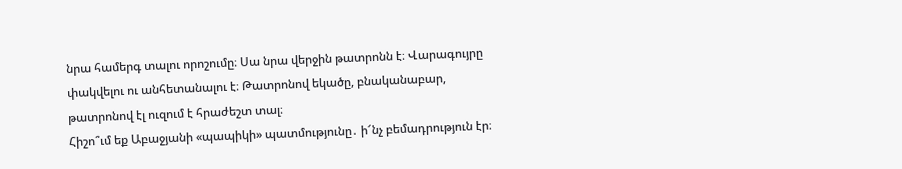նրա համերգ տալու որոշումը։ Սա նրա վերջին թատրոնն է։ Վարագույրը փակվելու ու անհետանալու է։ Թատրոնով եկածը, բնականաբար, թատրոնով էլ ուզում է հրաժեշտ տալ։
Հիշո՞ւմ եք Աբաջյանի «պապիկի» պատմությունը․ ի՜նչ բեմադրություն էր։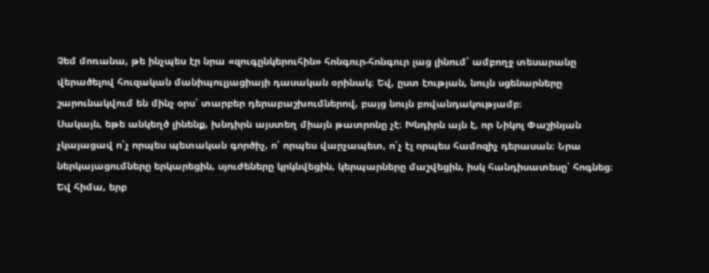Չեմ մոռանա, թե ինչպես էր նրա «զուգընկերուհին» հոնգուր-հոնգուր լաց լինում՝ ամբողջ տեսարանը վերածելով հուզական մանիպուլյացիայի դասական օրինակ։ Եվ, ըստ էության, նույն սցենարները շարունակվում են մինչ օրս՝ տարբեր դերաբաշխումներով, բայց նույն բովանդակությամբ։
Սակայն, եթե անկեղծ լինենք, խնդիրն այստեղ միայն թատրոնը չէ։ Խնդիրն այն է, որ Նիկոլ Փաշինյան չկայացավ ո՛չ որպես պետական գործիչ, ո՛ որպես վարչապետ, ո՛չ էլ որպես համոզիչ դերասան։ Նրա ներկայացումները երկարեցին, սյուժեները կրկնվեցին, կերպարները մաշվեցին, իսկ հանդիսատեսը՝ հոգնեց։
Եվ հիմա, երբ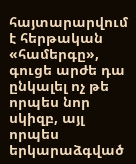հայտարարվում է հերթական «համերգը», գուցե արժե դա ընկալել ոչ թե որպես նոր սկիզբ, այլ որպես երկարաձգված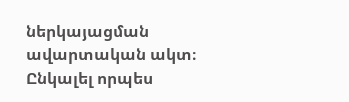ներկայացման ավարտական ակտ։ Ընկալել որպես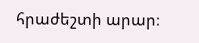հրաժեշտի արար։